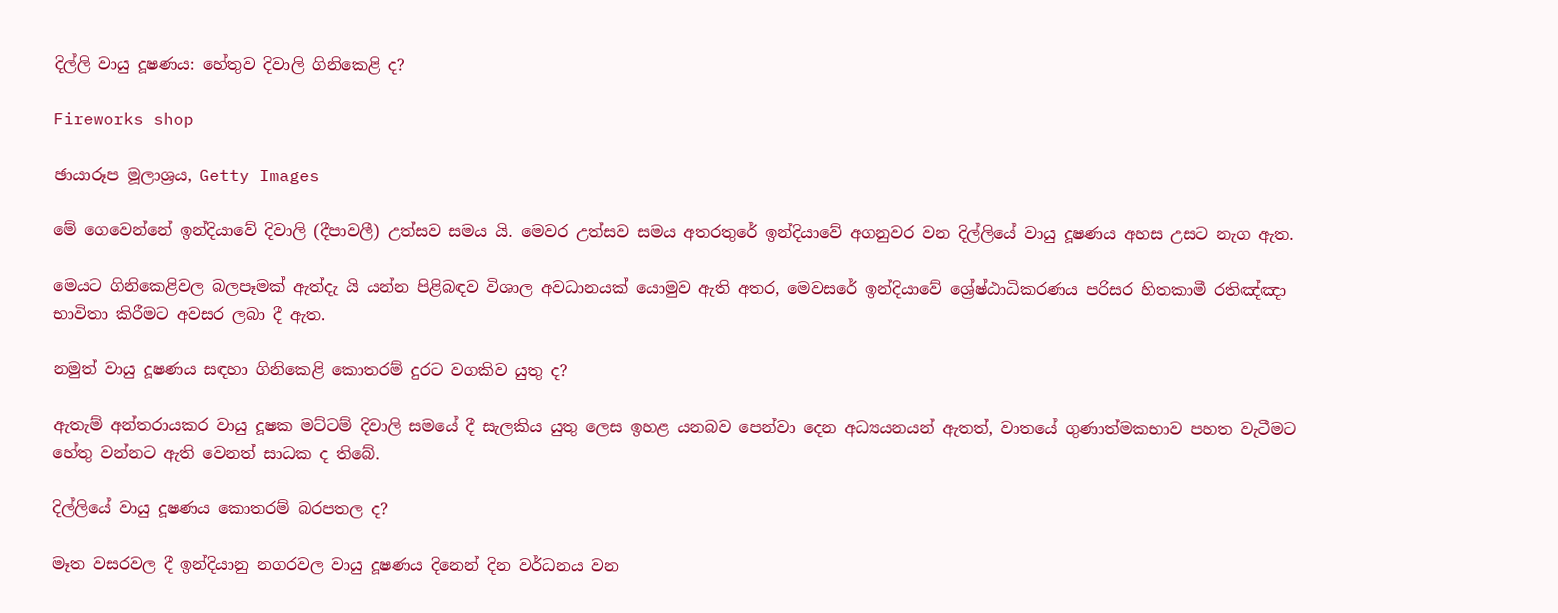දිල්ලි වායු දූෂණය: හේතුව දිවාලි ගිනිකෙළි ද?

Fireworks shop

ඡායාරූප මූලාශ්‍රය, Getty Images

මේ ගෙවෙන්නේ ඉන්දියාවේ දිවාලි (දීපාවලී) උත්සව සමය යි. මෙවර උත්සව සමය අතරතුරේ ඉන්දියාවේ අගනුවර වන දිල්ලියේ වායු දූෂණය අහස උසට නැග ඇත.

මෙයට ගිනිකෙළිවල බලපෑමක් ඇත්දැ යි යන්න පිළිබඳව විශාල අවධානයක් යොමුව ඇති අතර, මෙවසරේ ඉන්දියාවේ ශ්‍රේෂ්ඨාධිකරණය පරිසර හිතකාමී රතිඤ්ඤා භාවිතා කිරීමට අවසර ලබා දී ඇත.

නමුත් වායු දූෂණය සඳහා ගිනිකෙළි කොතරම් දුරට වගකිව යුතු ද?

ඇතැම් අන්තරායකර වායු දූෂක මට්ටම් දිවාලි සමයේ දී සැලකිය යුතු ලෙස ඉහළ යනබව පෙන්වා දෙන අධ්‍යයනයන් ඇතත්, වාතයේ ගුණාත්මකභාව පහත වැටීමට හේතු වන්නට ඇති වෙනත් සාධක ද තිබේ.

දිල්ලියේ වායු දූෂණය කොතරම් බරපතල ද?

මෑත වසරවල දී ඉන්දියානු නගරවල වායු දූෂණය දිනෙන් දින වර්ධනය වන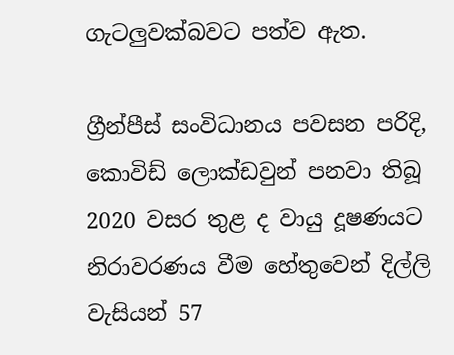ගැටලුවක්බවට පත්ව ඇත.

ග්‍රීන්පීස් සංවිධානය පවසන පරිදි, කොවිඩ් ලොක්ඩවුන් පනවා තිබූ 2020 වසර තුළ ද වායු දූෂණයට නිරාවරණය වීම හේතුවෙන් දිල්ලි වැසියන් 57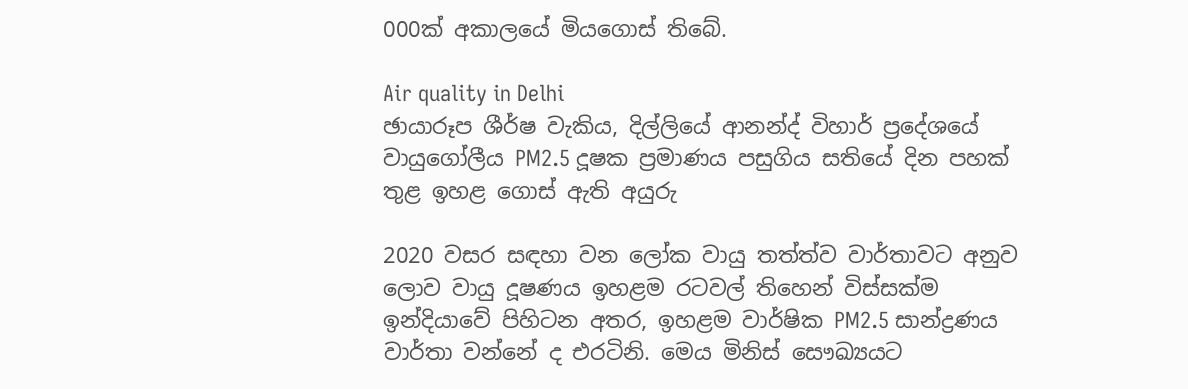000ක් අකාලයේ මියගොස් තිබේ.

Air quality in Delhi
ඡායාරූප ශීර්ෂ වැකිය, දිල්ලියේ ආනන්ද් විහාර් ප්‍රදේශයේ වායුගෝලීය PM2.5 දූෂක ප්‍රමාණය පසුගිය සතියේ දින පහක් තුළ ඉහළ ගොස් ඇති අයුරු

2020 වසර සඳහා වන ලෝක වායු තත්ත්ව වාර්තාවට අනුව ලොව වායු දූෂණය ඉහළම රටවල් තිහෙන් විස්සක්ම ඉන්දියාවේ පිහිටන අතර, ඉහළම වාර්ෂික PM2.5 සාන්ද්‍රණය වාර්තා වන්නේ ද එරටිනි. මෙය මිනිස් සෞඛ්‍යයට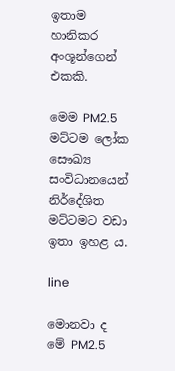ඉතාම හානිකර අංශූන්ගෙන් එකකි.

මෙම PM2.5 මට්ටම ලෝක සෞඛ්‍ය සංවිධානයෙන් නිර්දේශිත මට්ටමට වඩා ඉතා ඉහළ ය.

line

මොනවා ද මේ PM2.5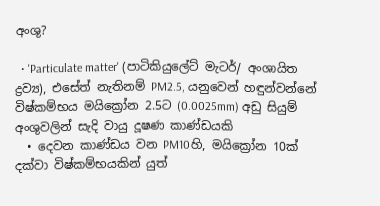අංශු?

  • 'Particulate matter' (පාටිකියුලේට් මැටර්/ අංශායිත ද්‍රව්‍ය), එසේත් නැතිනම් PM2.5, යනුවෙන් හඳුන්වන්නේ විෂ්කම්භය මයික්‍රෝන 2.5ට (0.0025mm) අඩු සියුම් අංශුවලින් සැදි වායු දූෂණ කාණ්ඩයකි
  • දෙවන කාණ්ඩය වන PM10හි, මයික්‍රෝන 10ක් දක්වා විෂ්කම්භයකින් යුත්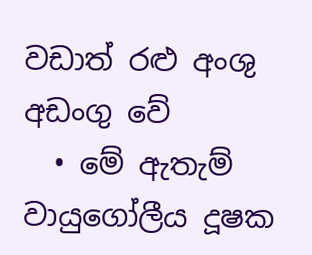වඩාත් රළු අංශු අඩංගු වේ
  • මේ ඇතැම් වායුගෝලීය දූෂක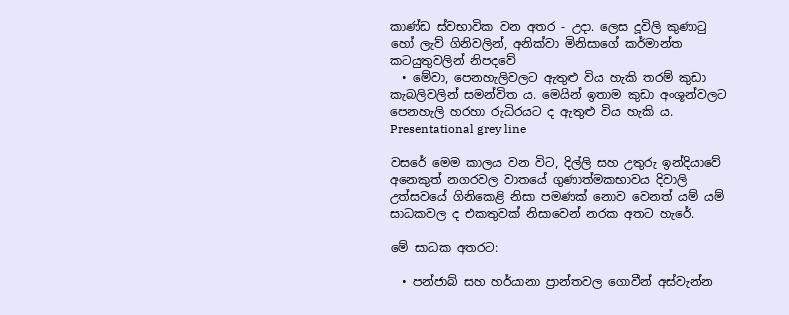කාණ්ඩ ස්වභාවික වන අතර - උදා. ලෙස දූවිලි කුණාටු හෝ ලැව් ගිනිවලින්, අනික්වා මිනිසාගේ කර්මාන්ත කටයුතුවලින් නිපදවේ
  • මේවා, පෙනහැලිවලට ඇතුළු විය හැකි තරම් කුඩා කැබලිවලින් සමන්විත ය. මෙයින් ඉතාම කුඩා අංශූන්වලට පෙනහැලි හරහා රුධිරයට ද ඇතුළු විය හැකි ය.
Presentational grey line

වසරේ මෙම කාලය වන විට, දිල්ලි සහ උතුරු ඉන්දියාවේ අනෙකුත් නගරවල වාතයේ ගුණාත්මකභාවය දිවාලි උත්සවයේ ගිනිකෙළි නිසා පමණක් නොව වෙනත් යම් යම් සාධකවල ද එකතුවක් නිසාවෙන් නරක අතට හැරේ.

මේ සාධක අතරට:

  • පන්ජාබ් සහ හර්යානා ප්‍රාන්තවල ගොවීන් අස්වැන්න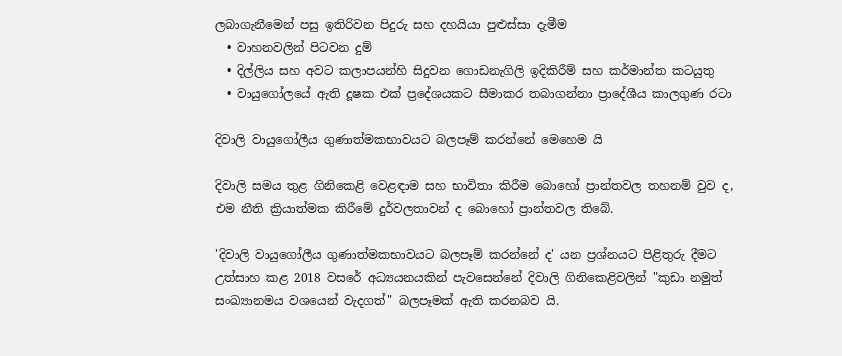ලබාගැනීමෙන් පසු ඉතිරිවන පිදුරු සහ දහයියා පුළුස්සා දැමීම
  • වාහනවලින් පිටවන දුම්
  • දිල්ලිය සහ අවට කලාපයන්හි සිදුවන ගොඩනැගිලි ඉදිකිරීම් සහ කර්මාන්ත කටයුතු
  • වායුගෝලයේ ඇති දූෂක එක් ප්‍රදේශයකට සීමාකර තබාගන්නා ප්‍රාදේශීය කාලගුණ රටා

දිවාලි වායුගෝලීය ගුණාත්මකභාවයට බලපෑම් කරන්නේ මෙහෙම යි

දිවාලි සමය තුළ ගිනිකෙළි වෙළඳාම සහ භාවිතා කිරීම බොහෝ ප්‍රාන්තවල තහනම් වුව ද, එම නීති ක්‍රියාත්මක කිරීමේ දුර්වලතාවන් ද බොහෝ ප්‍රාන්තවල තිබේ.

'දිවාලි වායුගෝලීය ගුණාත්මකභාවයට බලපෑම් කරන්නේ ද' යන ප්‍රශ්නයට පිළිතුරු දීමට උත්සාහ කළ 2018 වසරේ අධ්‍යයනයකින් පැවසෙන්නේ දිවාලි ගිනිකෙළිවලින් "කුඩා නමුත් සංඛ්‍යානමය වශයෙන් වැදගත්" බලපෑමක් ඇති කරනබව යි.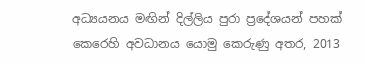අධ්‍යයනය මඟින් දිල්ලිය පුරා ප්‍රදේශයන් පහක් කෙරෙහි අවධානය යොමු කෙරුණු අතර, 2013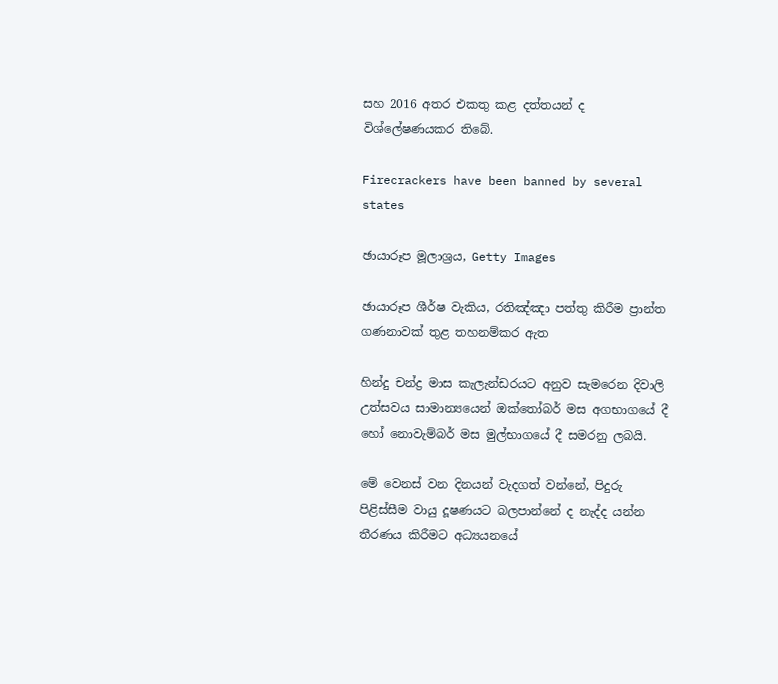සහ 2016 අතර එකතු කළ දත්තයන් ද විශ්ලේෂණයකර තිබේ.

Firecrackers have been banned by several states

ඡායාරූප මූලාශ්‍රය, Getty Images

ඡායාරූප ශීර්ෂ වැකිය, රතිඤ්ඤා පත්තු කිරීම ප්‍රාන්ත ගණනාවක් තුළ තහනම්කර ඇත

හින්දු චන්ද්‍ර මාස කැලැන්ඩරයට අනුව සැමරෙන දිවාලි උත්සවය සාමාන්‍යයෙන් ඔක්තෝබර් මස අගභාගයේ දී හෝ නොවැම්බර් මස මුල්භාගයේ දී සමරනු ලබයි.

මේ වෙනස් වන දිනයන් වැදගත් වන්නේ, පිදුරු පිළිස්සීම වායු දූෂණයට බලපාන්නේ ද නැද්ද යන්න තීරණය කිරීමට අධ්‍යයනයේ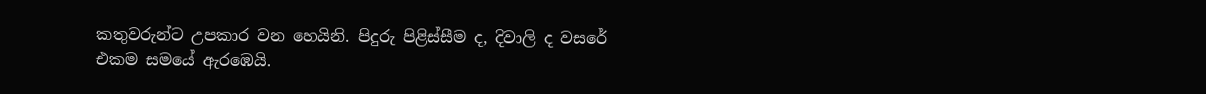කතුවරුන්ට උපකාර වන හෙයිනි. පිදුරු පිළිස්සීම ද, දිවාලි ද වසරේ එකම සමයේ ඇරඹෙයි.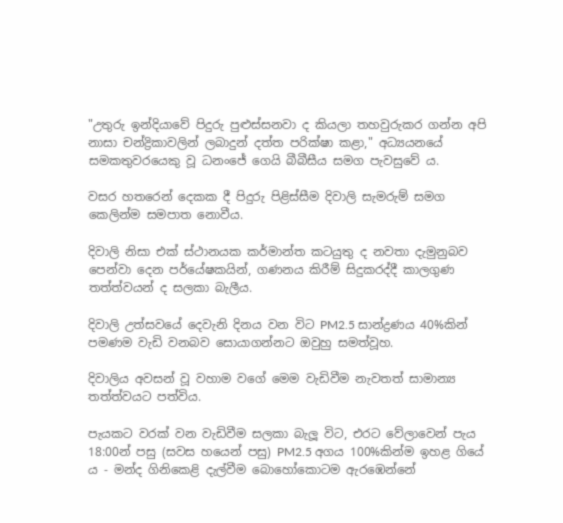"උතුරු ඉන්දියාවේ පිදුරු පුළුස්සනවා ද කියලා තහවුරුකර ගන්න අපි නාසා චන්ද්‍රිකාවලින් ලබාදුන් දත්ත පරික්ෂා කළා," අධ්‍යයනයේ සමකතුවරයෙකු වූ ධනංජේ ගෙයි බීබීසීය සමග පැවසුවේ ය.

වසර හතරෙන් දෙකක දී පිදුරු පිළිස්සීම දිවාලි සැමරුම් සමග කෙලින්ම සමපාත නොවීය.

දිවාලි නිසා එක් ස්ථානයක කර්මාන්ත කටයුතු ද නවතා දැමුනුබව පෙන්වා දෙන පර්යේෂකයින්, ගණනය කිරීම් සිදුකරද්දී කාලගුණ තත්ත්වයන් ද සලකා බැලීය.

දිවාලි උත්සවයේ දෙවැනි දිනය වන විට PM2.5 සාන්ද්‍රණය 40%කින් පමණම වැඩි වනබව සොයාගන්නට ඔවුහු සමත්වූහ.

දිවාලිය අවසන් වූ වහාම වගේ මෙම වැඩිවීම නැවතත් සාමාන්‍ය තත්ත්වයට පත්විය.

පැයකට වරක් වන වැඩිවීම සලකා බැලූ විට, එරට වේලාවෙන් පැය 18:00න් පසු (සවස හයෙන් පසු) PM2.5 අගය 100%කින්ම ඉහළ ගියේ ය - මන්ද ගිනිකෙළි දැල්වීම බොහෝකොටම ඇරඹෙන්නේ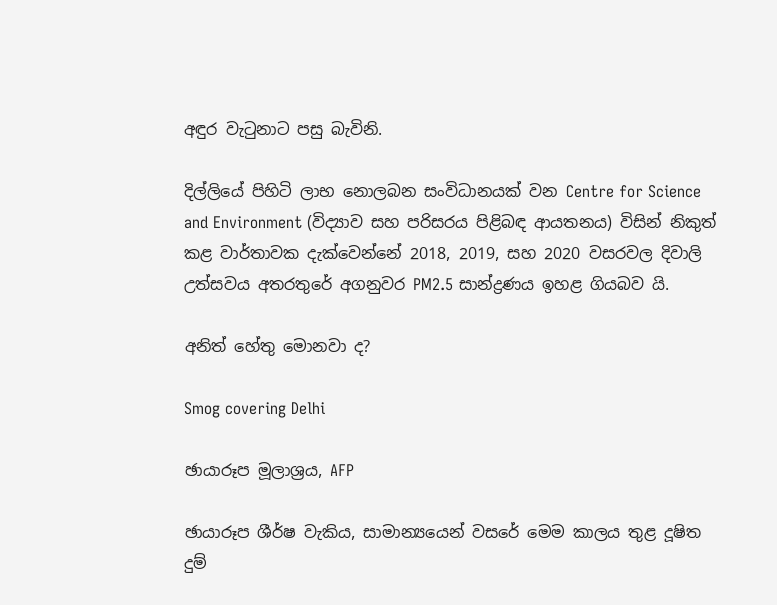අඳුර වැටුනාට පසු බැවිනි.

දිල්ලියේ පිහිටි ලාභ නොලබන සංවිධානයක් වන Centre for Science and Environment (විද්‍යාව සහ පරිසරය පිළිබඳ ආයතනය) විසින් නිකුත් කළ වාර්තාවක දැක්වෙන්නේ 2018, 2019, සහ 2020 වසරවල දිවාලි උත්සවය අතරතුරේ අගනුවර PM2.5 සාන්ද්‍රණය ඉහළ ගියබව යි.

අනිත් හේතු මොනවා ද?

Smog covering Delhi

ඡායාරූප මූලාශ්‍රය, AFP

ඡායාරූප ශීර්ෂ වැකිය, සාමාන්‍යයෙන් වසරේ මෙම කාලය තුළ දූෂිත දුම්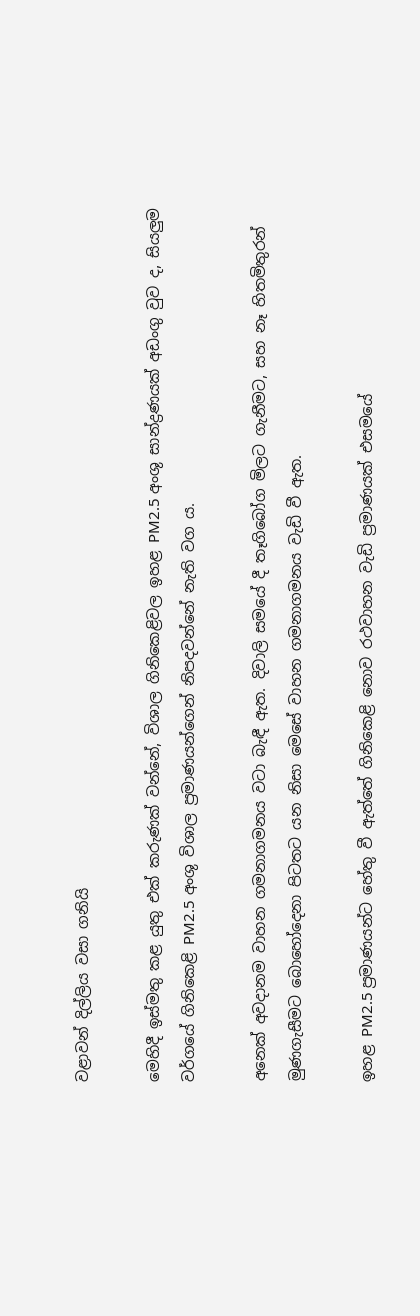වළාවන් දිල්ලිය වසා ගනියි

මෙහිදී ඉස්මතු කළ යුතු එක් කරුණක් වන්නේ, විශාල ගිනිකෙළිවල ඉහළ PM2.5 අංශු සාන්ද්‍රණයක් අඩංගු වුව ද, සියලුම වර්ගයේ ගිනිකෙළි PM2.5 අංශු විශාල ප්‍රමාණයන්ගෙන් නිපදවන්නේ නැති වග ය.

අනෙක් අවදානම වාහන ගමනාගමනය වටා බැඳී ඇත. දිවාලි සමයේ දී තෑගිබෝග මිලට ගැනීමට, සහ නෑ හිතමිතුරන් මුණගැසීමට බොහෝදෙනා පිටතට යන නිසා මෙසේ වාහන ගමනාගමනය වැඩි වී ඇත.

ඉහළ PM2.5 ප්‍රමාණයන්ට හේතු වී ඇත්තේ ගිනිකෙළි නොව රථවාහන වැඩි ප්‍රමාණයක් එසමයේ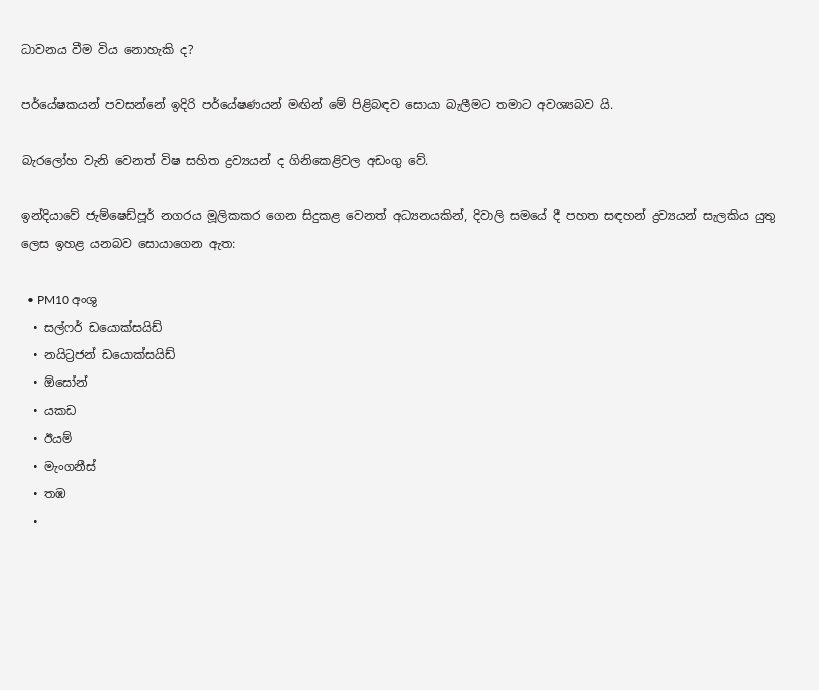ධාවනය වීම විය නොහැකි ද?

පර්යේෂකයන් පවසන්නේ ඉදිරි පර්යේෂණයන් මඟින් මේ පිළිබඳව සොයා බැලීමට තමාට අවශ්‍යබව යි.

බැරලෝහ වැනි වෙනත් විෂ සහිත ද්‍රව්‍යයන් ද ගිනිකෙළිවල අඩංගු වේ.

ඉන්දියාවේ ජැම්ෂෙඩ්පූර් නගරය මූලිකකර ගෙන සිදුකළ වෙනත් අධ්‍යනයකින්, දිවාලි සමයේ දී පහත සඳහන් ද්‍රව්‍යයන් සැලකිය යුතු ලෙස ඉහළ යනබව සොයාගෙන ඇත:

  • PM10 අංශු
  • සල්ෆර් ඩයොක්සයිඩ්
  • නයිට්‍රජන් ඩයොක්සයිඩ්
  • ඕසෝන්
  • යකඩ
  • ඊයම්
  • මැංගනීස්
  • තඹ
  •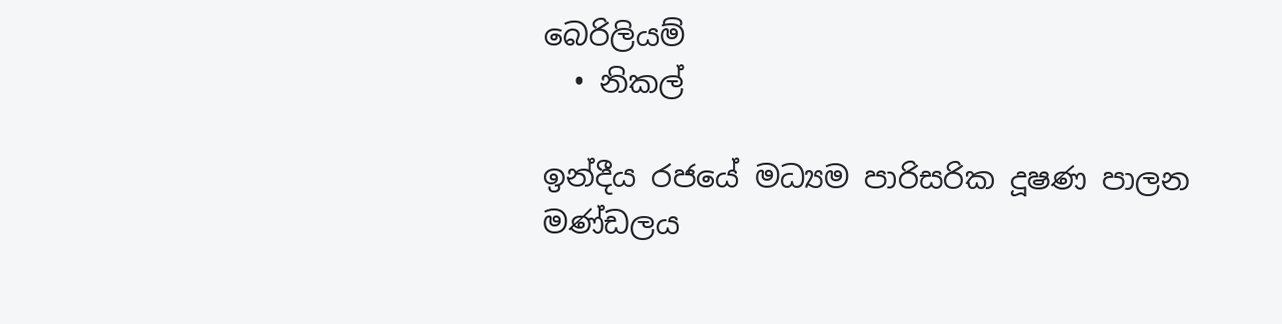බෙරිලියම්
  • නිකල්

ඉන්දීය රජයේ මධ්‍යම පාරිසරික දූෂණ පාලන මණ්ඩලය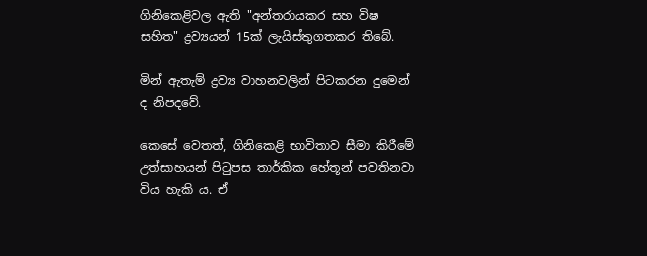ගිනිකෙළිවල ඇති "අන්තරායකර සහ විෂ සහිත" ද්‍රව්‍යයන් 15ක් ලැයිස්තුගතකර තිබේ.

මින් ඇතැම් ද්‍රව්‍ය වාහනවලින් පිටකරන දුමෙන් ද නිපදවේ.

කෙසේ වෙතත්, ගිනිකෙළි භාවිතාව සීමා කිරීමේ උත්සාහයන් පිටුපස තාර්කික හේතූන් පවතිනවා විය හැකි ය. ඒ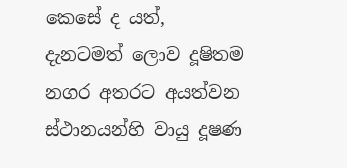කෙසේ ද යත්, දැනටමත් ලොව දූෂිතම නගර අතරට අයත්වන ස්ථානයන්හි වායු දූෂණ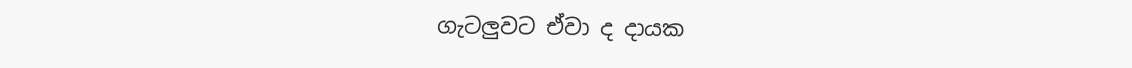ගැටලුවට ඒවා ද දායක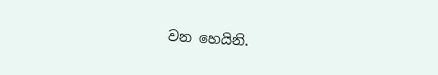වන හෙයිනි.